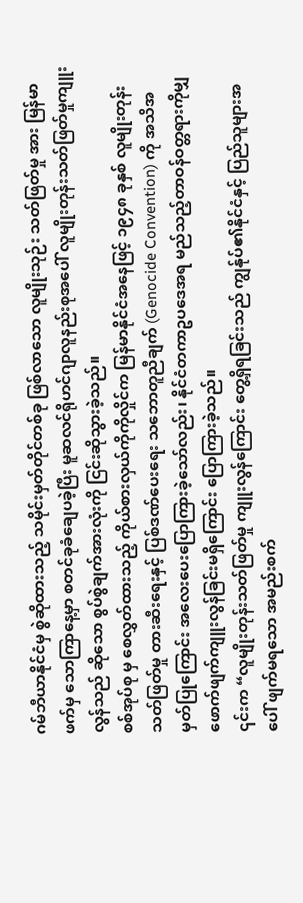ဂမ်ဘီယာနိုင်ငံမှ စွဲဆိုထားသည့် သမိုင်းမှတ်တိုင်တစ်ခု ဖြစ်လာသော လူမျိုးသုဉ်း သတ်ဖြတ်မှု အား မြန်မာဖက်မှ သောကြာနေ့မှာ စတင်ခုခံချေပခဲ့ပြီး မူဆလင်ရိုဟင်ဂျာလူနည်းစုအပေါ် လူမျိုးတုန်းသတ်ဖြတ်မှုကျူးလွန်သည် ဆိုသော စွပ်စွဲချက်အားလုံးကို ငြင်းဆိုသွားခဲ့သည်။
စစ်အုပ်စု မှ စေလွှတ်ထားသည့် ကိုယ်စားလှယ်ကိုကိုလှိုင်က မြန်မာနိုင်ငံအနေဖြင့် ၁၉၄၈ ခုနှစ် လူမျိုးတုန်းသတ်ဖြတ်မှု တားဆီးရေးနှင့် ပြစ်ဒဏ်ပေးရေး သဘောတူညီချက် (Genocide Convention) ကို အသိအမှတ်ပြုကြောင်း အလေးပေးပြောကြားခဲ့သော်လည်း၊ နိုင်ငံတကာဥပဒေအရ မည်သည့်တာဝန်ဝတ္တရားကိုမျှ ဖောက်ဖျက်ကျူးလွန်ခြင်းမရှိကြောင်း ပြောကြားခဲ့သည်။
၎င်းက “လူမျိုးတုန်းသတ်ဖြတ်မှု ကျူးလွန်ကြောင်း တွေ့ရှိရခြင်းသည် ကျွန်ုပ်၏နိုင်ငံနှင့် ပြည်သူများအပေါ် ဖျက်မရသော အမည်းစက်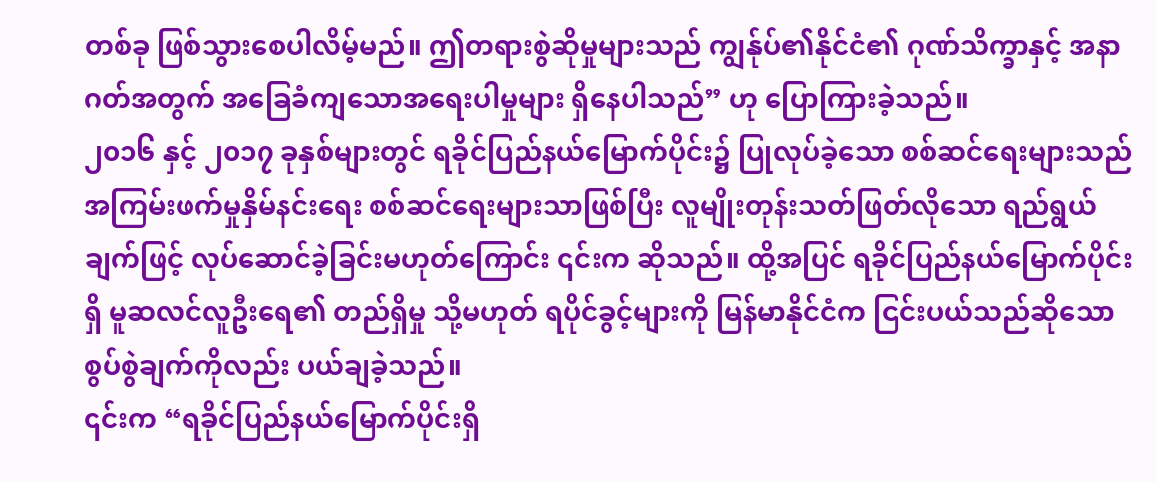တစ်ခု ဖြစ်သွားစေပါလိမ့်မည်။ ဤတရားစွဲဆိုမှုများသည် ကျွန်ုပ်၏နိုင်ငံ၏ ဂုဏ်သိက္ခာနှင့် အနာဂတ်အတွက် အခြေခံကျသောအရေးပါမှုများ ရှိနေပါသည်” ဟု ပြောကြားခဲ့သည်။
၂၀၁၆ နှင့် ၂၀၁၇ ခုနှစ်များတွင် ရခိုင်ပြည်နယ်မြောက်ပိုင်း၌ ပြုလုပ်ခဲ့သော စစ်ဆင်ရေးများသည် အကြမ်းဖက်မှုနှိမ်နင်းရေး စစ်ဆင်ရေးများသာဖြစ်ပြီး လူမျိုးတုန်းသတ်ဖြတ်လိုသော ရည်ရွယ်ချက်ဖြင့် လုပ်ဆောင်ခဲ့ခြင်းမဟုတ်ကြောင်း ၎င်းက ဆိုသည်။ ထို့အပြင် ရခိုင်ပြည်နယ်မြောက်ပိုင်းရှိ မူဆလင်လူဦးရေ၏ တည်ရှိမှု သို့မဟုတ် ရပိုင်ခွင့်များကို မြန်မာနိုင်ငံက ငြင်းပယ်သည်ဆိုသော စွပ်စွဲချက်ကိုလည်း ပယ်ချခဲ့သည်။
၎င်းက “ရခိုင်ပြည်နယ်မြောက်ပိုင်းရှိ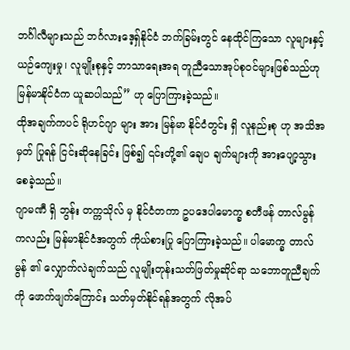ဘင်္ဂါလီများသည် ဘင်္ဂလားဒေ့ရှ်နိုင်ငံ ဘက်ခြမ်းတွင် နေထိုင်ကြသော လူများနှင့် ယဉ်ကျေးမှု၊ လူမျိုးစုနှင့် ဘာသာရေးအရ တူညီသောအုပ်စုဝင်များဖြစ်သည်ဟု မြန်မာနိုင်ငံက ယူဆပါသည်” ဟု ပြောကြားခဲ့သည်။
ထိုအချက်ကပင် ရိုဟင်ဂျာ များ အား မြန်မာ နိုင်ငံတွင်း ရှိ လူနည်းစု ဟု အသိအမှတ် ပြုရန် ငြင်းဆိုနေခြင်း ဖြစ်၍ ၎င်းတို့၏ ချေပ ချက်များကို အားပျော့သွားစေခဲ့သည်။
ဂျာမဏီ ရှိ ဘွန်း တက္ကသိုလ် မှ နိုင်ငံတကာ ဥပဒေပါမောက္ခ စတီဖန် တာလ်မွန် ကလည်း မြန်မာနိုင်ငံအတွက် ကိုယ်စားပြု ပြောကြားခဲ့သည်။ ပါမောက္ခ တာလ်မွန် ၏ လျှောက်လဲချက်သည် လူမျိုးတုန်းသတ်ဖြတ်မှုဆိုင်ရာ သဘောတူညီချက်ကို ဖောက်ဖျက်ကြောင်း သတ်မှတ်နိုင်ရန်အတွက် လိုအပ်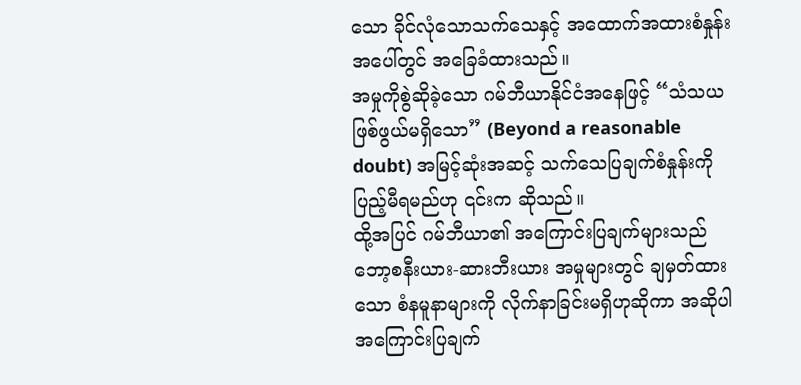သော ခိုင်လုံသောသက်သေနှင့် အထောက်အထားစံနှုန်း အပေါ်တွင် အခြေခံထားသည်။
အမှုကိုစွဲဆိုခဲ့သော ဂမ်ဘီယာနိုင်ငံအနေဖြင့် “သံသယဖြစ်ဖွယ်မရှိသော” (Beyond a reasonable doubt) အမြင့်ဆုံးအဆင့် သက်သေပြချက်စံနှုန်းကို ပြည့်မီရမည်ဟု ၎င်းက ဆိုသည်။
ထို့အပြင် ဂမ်ဘီယာ၏ အကြောင်းပြချက်များသည် ဘော့စနီးယား-ဆားဘီးယား အမှုများတွင် ချမှတ်ထားသော စံနမူနာများကို လိုက်နာခြင်းမရှိဟုဆိုကာ အဆိုပါအကြောင်းပြချက်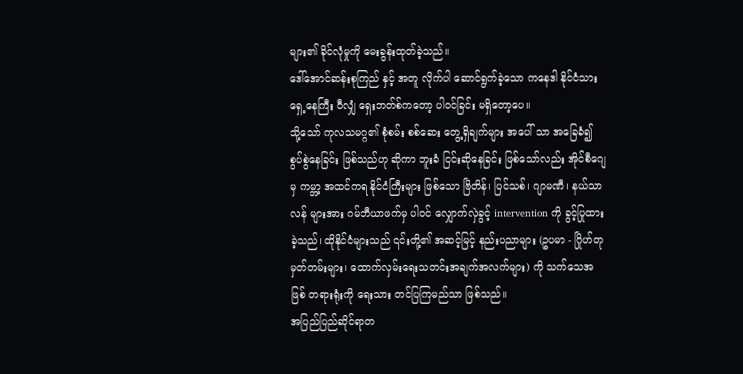များ၏ ခိုင်လုံမှုကို မေးခွန်းထုတ်ခဲ့သည်။
ဒေါ်အောင်ဆန်းစုကြည် နှင့် အတူ လိုက်ပါ ဆောင်ရွက်ခဲ့သော ကနေဒါ နိုင်ငံသား ရှေ့နေကြီး ဝီလျှံ ရှေးဘတ်စ်ကတော့ ပါဝင်ခြင်း မရှိတော့ပေ။
သို့သော် ကုလသမဂ္ဂ၏ စုံစမ်း စစ်ဆေး တွေ့ရှိချက်များ အပေါ် သာ အခြေခံ၍ စွပ်စွဲနေခြင်း ဖြစ်သည်ဟု ဆိုကာ ဘူးခံ ငြင်းဆိုနေခြင်း ဖြစ်သော်လည်း အိုင်စီဂျေ မှ ကမ္ဘာ့ အထင်ကရ နိုင်ငံကြီးများ ဖြစ်သော ဗြိတိန်၊ ပြင်သစ်၊ ဂျာမဏီ၊ နယ်သာလန် များအား ဂမ်ဘီယာဖက်မှ ပါဝင် လျှောက်လှဲခွင့် intervention ကို ခွင့်ပြုထားခဲ့သည်၊ ထိုနိုင်ငံများသည် ၎င်းတို့၏ အဆင့်မြင့် နည်းပညာများ (ဥပမာ - ဂြိုဟ်တုမှတ်တမ်းများ၊ ထောက်လှမ်းရေးသတင်းအချက်အလက်များ) ကို သက်သေအဖြစ် တရားရုံးကို ရေးသား တင်ပြကြမည်သာ ဖြစ်သည်။
အပြည်ပြည်ဆိုင်ရာတ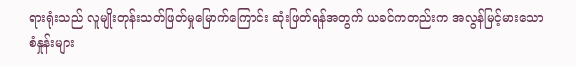ရားရုံးသည် လူမျိုးတုန်းသတ်ဖြတ်မှုမြောက်ကြောင်း ဆုံးဖြတ်ရန်အတွက် ယခင်ကတည်းက အလွန်မြင့်မားသော စံနှုန်းများ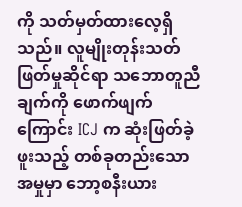ကို သတ်မှတ်ထားလေ့ရှိသည်။ လူမျိုးတုန်းသတ်ဖြတ်မှုဆိုင်ရာ သဘောတူညီချက်ကို ဖောက်ဖျက်ကြောင်း ICJ က ဆုံးဖြတ်ခဲ့ဖူးသည့် တစ်ခုတည်းသော အမှုမှာ ဘော့စနီးယား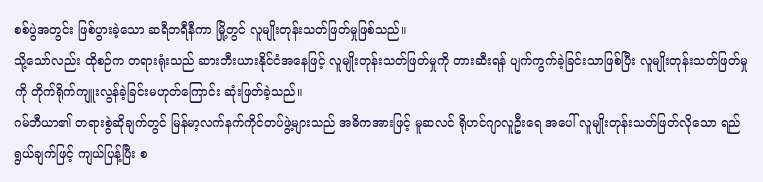စစ်ပွဲအတွင်း ဖြစ်ပွားခဲ့သော ဆရီဘရီနီကာ မြို့တွင် လူမျိုးတုန်းသတ်ဖြတ်မှုဖြစ်သည်။
သို့သော်လည်း ထိုစဉ်က တရားရုံးသည် ဆားဘီးယားနိုင်ငံအနေဖြင့် လူမျိုးတုန်းသတ်ဖြတ်မှုကို တားဆီးရန် ပျက်ကွက်ခဲ့ခြင်းသာဖြစ်ပြီး လူမျိုးတုန်းသတ်ဖြတ်မှုကို တိုက်ရိုက်ကျူးလွန်ခဲ့ခြင်းမဟုတ်ကြောင်း ဆုံးဖြတ်ခဲ့သည်။
ဂမ်ဘီယာ၏ တရားစွဲဆိုချက်တွင် မြန်မာ့လက်နက်ကိုင်တပ်ဖွဲ့များသည် အဓိကအားဖြင့် မူဆလင် ရိုဟင်ဂျာလူဦးရေ အပေါ် လူမျိုးတုန်းသတ်ဖြတ်လိုသော ရည်ရွယ်ချက်ဖြင့် ကျယ်ပြန့်ပြီး စ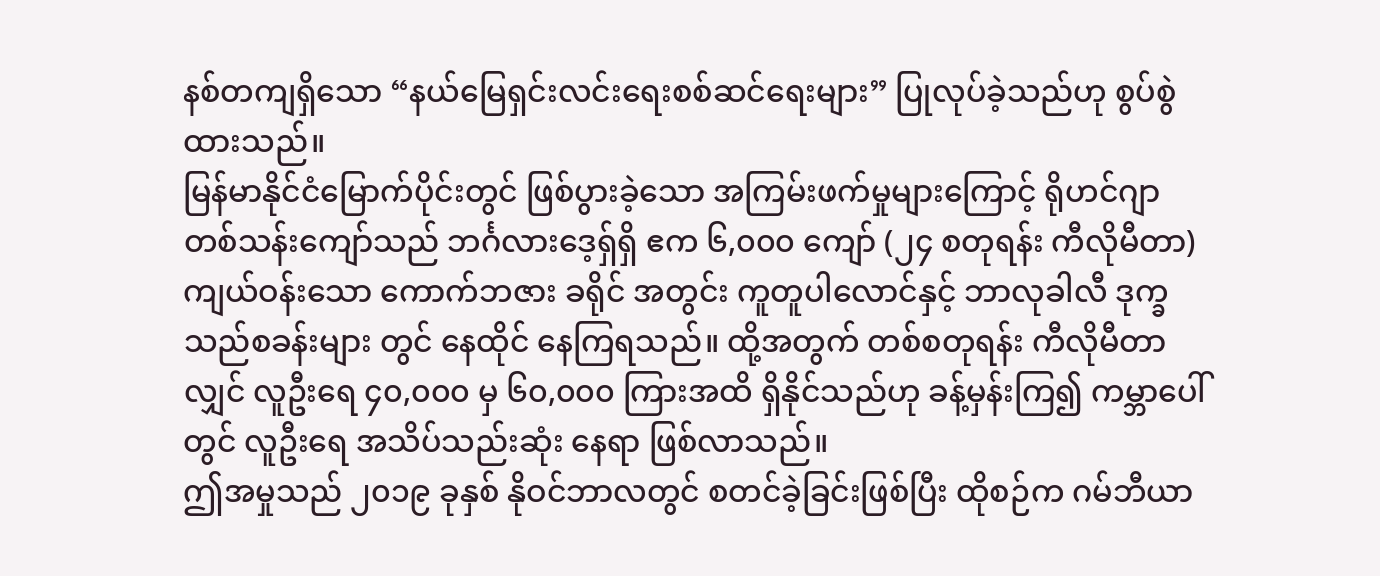နစ်တကျရှိသော “နယ်မြေရှင်းလင်းရေးစစ်ဆင်ရေးများ” ပြုလုပ်ခဲ့သည်ဟု စွပ်စွဲထားသည်။
မြန်မာနိုင်ငံမြောက်ပိုင်းတွင် ဖြစ်ပွားခဲ့သော အကြမ်းဖက်မှုများကြောင့် ရိုဟင်ဂျာ တစ်သန်းကျော်သည် ဘင်္ဂလားဒေ့ရှ်ရှိ ဧက ၆,၀၀၀ ကျော် (၂၄ စတုရန်း ကီလိုမီတာ) ကျယ်ဝန်းသော ကောက်ဘဇား ခရိုင် အတွင်း ကူတူပါလောင်နှင့် ဘာလုခါလီ ဒုက္ခသည်စခန်းများ တွင် နေထိုင် နေကြရသည်။ ထို့အတွက် တစ်စတုရန်း ကီလိုမီတာလျှင် လူဦးရေ ၄၀,၀၀၀ မှ ၆၀,၀၀၀ ကြားအထိ ရှိနိုင်သည်ဟု ခန့်မှန်းကြ၍ ကမ္ဘာပေါ်တွင် လူဦးရေ အသိပ်သည်းဆုံး နေရာ ဖြစ်လာသည်။
ဤအမှုသည် ၂၀၁၉ ခုနှစ် နိုဝင်ဘာလတွင် စတင်ခဲ့ခြင်းဖြစ်ပြီး ထိုစဉ်က ဂမ်ဘီယာ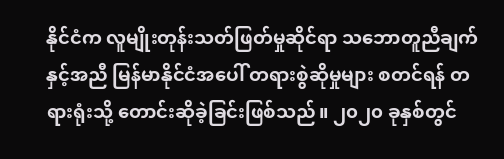နိုင်ငံက လူမျိုးတုန်းသတ်ဖြတ်မှုဆိုင်ရာ သဘောတူညီချက်နှင့်အညီ မြန်မာနိုင်ငံအပေါ် တရားစွဲဆိုမှုများ စတင်ရန် တရားရုံးသို့ တောင်းဆိုခဲ့ခြင်းဖြစ်သည်။ ၂၀၂၀ ခုနှစ်တွင်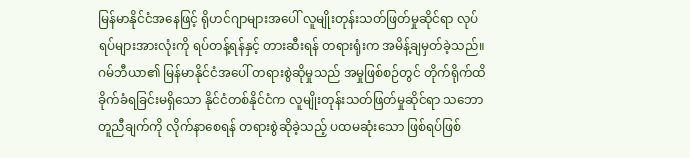မြန်မာနိုင်ငံအနေဖြင့် ရိုဟင်ဂျာများအပေါ် လူမျိုးတုန်းသတ်ဖြတ်မှုဆိုင်ရာ လုပ်ရပ်များအားလုံးကို ရပ်တန့်ရန်နှင့် တားဆီးရန် တရားရုံးက အမိန့်ချမှတ်ခဲ့သည်။
ဂမ်ဘီယာ၏ မြန်မာနိုင်ငံအပေါ် တရားစွဲဆိုမှုသည် အမှုဖြစ်စဉ်တွင် တိုက်ရိုက်ထိခိုက်ခံရခြင်းမရှိသော နိုင်ငံတစ်နိုင်ငံက လူမျိုးတုန်းသတ်ဖြတ်မှုဆိုင်ရာ သဘောတူညီချက်ကို လိုက်နာစေရန် တရားစွဲဆိုခဲ့သည့် ပထမဆုံးသော ဖြစ်ရပ်ဖြစ်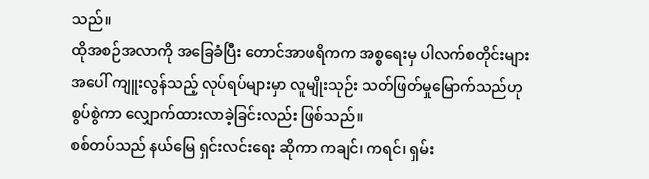သည်။
ထိုအစဉ်အလာကို အခြေခံပြီး တောင်အာဖရိကက အစ္စရေးမှ ပါလက်စတိုင်းများအပေါ် ကျူးလွန်သည့် လုပ်ရပ်များမှာ လူမျိုးသုဉ်း သတ်ဖြတ်မှုမြောက်သည်ဟု စွပ်စွဲကာ လျှောက်ထားလာခဲ့ခြင်းလည်း ဖြစ်သည်။
စစ်တပ်သည် နယ်မြေ ရှင်းလင်းရေး ဆိုကာ ကချင်၊ ကရင်၊ ရှမ်း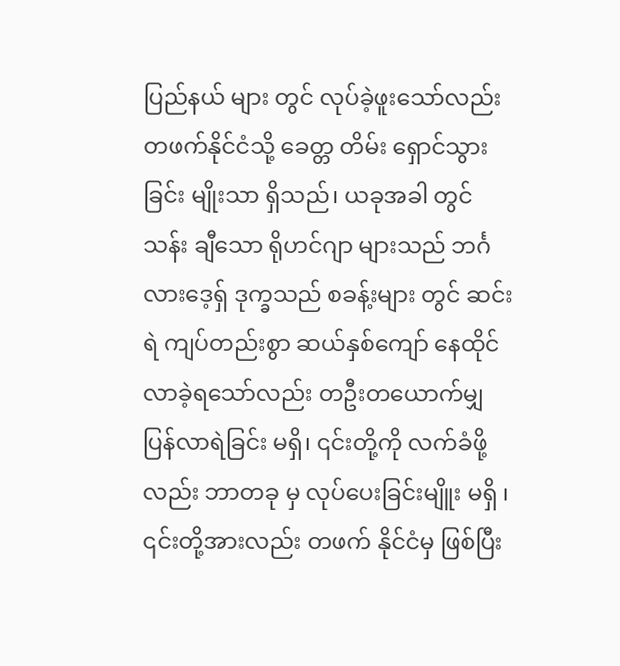ပြည်နယ် များ တွင် လုပ်ခဲ့ဖူးသော်လည်း တဖက်နိုင်ငံသို့ ခေတ္တ တိမ်း ရှောင်သွားခြင်း မျိုးသာ ရှိသည်၊ ယခုအခါ တွင် သန်း ချီသော ရိုဟင်ဂျာ များသည် ဘင်္ဂလားဒေ့ရှ် ဒုက္ခသည် စခန့်းများ တွင် ဆင်းရဲ ကျပ်တည်းစွာ ဆယ်နှစ်ကျော် နေထိုင်လာခဲ့ရသော်လည်း တဦးတယောက်မျှ ပြန်လာရဲခြင်း မရှိ၊ ၎င်းတို့ကို လက်ခံဖို့ လည်း ဘာတခု မှ လုပ်ပေးခြင်းမျိူး မရှိ ၊ ၎င်းတို့အားလည်း တဖက် နိုင်ငံမှ ဖြစ်ပြီး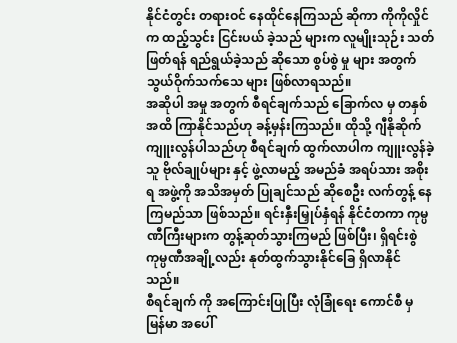နိုင်ငံတွင်း တရားဝင် နေထိုင်နေကြသည် ဆိုကာ ကိုကိုလှိုင်က ထည့်သွင်း ငြင်းပယ် ခဲ့သည် များက လူမျိုးသုဉ်း သတ်ဖြတ်ရန် ရည်ရွယ်ခဲ့သည် ဆိုသော စွပ်စွဲ မှု များ အတွက် သွယ်ဝိုက်သက်သေ များ ဖြစ်လာရသည်။
အဆိုပါ အမှု အတွက် စီရင်ချက်သည် ခြောက်လ မှ တနှစ် အထိ ကြာနိုင်သည်ဟု ခန့်မှန်းကြသည်။ ထိုသို့ ဂျီနိုဆိုက် ကျူးလွန်ပါသည်ဟု စီရင်ချက် ထွက်လာပါက ကျူးလွန်ခဲ့သူ ဗိုလ်ချုပ်များ နှင့် ဖွဲ့လာမည့် အမည်ခံ အရပ်သား အစိုးရ အဖွဲ့ကို အသိအမှတ် ပြုချင်သည် ဆိုစေဦး လက်တွန့် နေကြမည်သာ ဖြစ်သည်။ ရင်းနှီးမြှုပ်နှံရန် နိုင်ငံတကာ ကုမ္ပဏီကြီးများက တွန့်ဆုတ်သွားကြမည် ဖြစ်ပြီး၊ ရှိရင်းစွဲ ကုမ္ပဏီအချို့လည်း နုတ်ထွက်သွားနိုင်ခြေ ရှိလာနိုင်သည်။
စီရင်ချက် ကို အကြောင်းပြုပြီး လုံခြုံရေး ကောင်စီ မှ မြန်မာ အပေါ်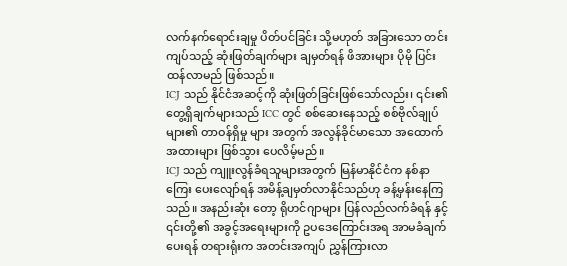လက်နက်ရောင်းချမှု ပိတ်ပင်ခြင်း သို့မဟုတ် အခြားသော တင်းကျပ်သည့် ဆုံးဖြတ်ချက်များ ချမှတ်ရန် ဖိအားများ ပိုမို ပြင်းထန်လာမည် ဖြစ်သည်။
ICJ သည် နိုင်ငံအဆင့်ကို ဆုံးဖြတ်ခြင်းဖြစ်သော်လည်း၊ ၎င်း၏ တွေ့ရှိချက်များသည် ICC တွင် စစ်ဆေးနေသည့် စစ်ဗိုလ်ချုပ်များ၏ တာဝန်ရှိမှု များ အတွက် အလွန်ခိုင်မာသော အထောက်အထားများ ဖြစ်သွား ပေလိမ့်မည်။
ICJ သည် ကျူးလွန်ခံရသူများအတွက် မြန်မာနိုင်ငံက နစ်နာကြေး ပေးလျော်ရန် အမိန့်ချမှတ်လာနိုင်သည်ဟု ခန့်မှန်းနေကြသည်။ အနည်းဆုံး တော့ ရိုဟင်ဂျာများ ပြန်လည်လက်ခံရန် နှင့် ၎င်းတို့၏ အခွင့်အရေးများကို ဥပဒေကြောင်းအရ အာမခံချက်ပေးရန် တရားရုံးက အတင်းအကျပ် ညွှန်ကြားလာ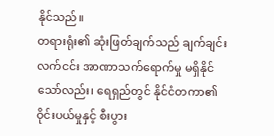နိုင်သည်။
တရားရုံး၏ ဆုံးဖြတ်ချက်သည် ချက်ချင်း လက်ငင်း အာဏာသက်ရောက်မှု မရှိနိုင်သော်လည်း၊ ရေရှည်တွင် နိုင်ငံတကာ၏ ဝိုင်းပယ်မှုနှင့် စီးပွား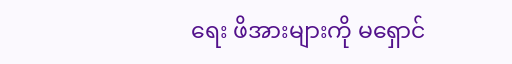ရေး ဖိအားများကို မရှောင်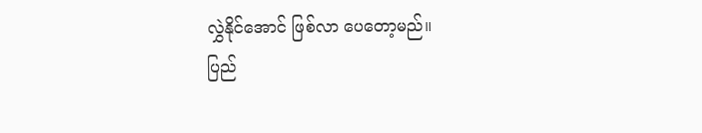လွှဲနိုင်အောင် ဖြစ်လာ ပေတော့မည်။
ပြည်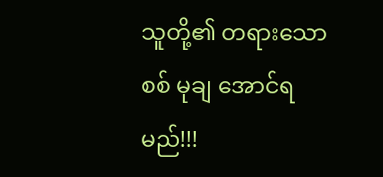သူတို့၏ တရားသော စစ် မုချ အောင်ရမည်!!!